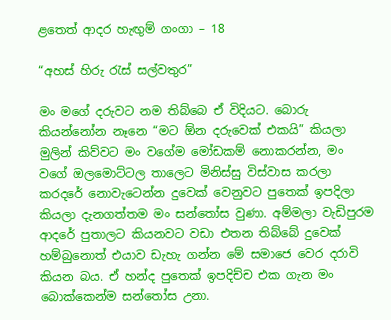ළතෙත් ආදර හැඟුම් ගංගා – 18

“අහස් හිරු රැස් සල්වතුර”

මං මගේ දරුවට නම තිබ්බෙ ඒ විදියට. බොරු කියන්නෝන නෑනෙ “මට ඕන දරුවෙක් එකයි” කියලා මුලින් කිව්වට මං වගේම මෝඩකම් නොකරන්න, මං වගේ ඔලමොට්ටල තාලෙට මිනිස්සු විස්වාස කරලා කරදරේ නොවැටෙන්න දුවෙක් වෙනුවට පුතෙක් ඉපදිලා කියලා දැනගත්තම මං සන්තෝස වුණා. අම්මලා වැඩිපුරම ආදරේ පුතාලට කියනවට වඩා එතන තිබ්බේ දුවෙක් හම්බුනොත් එයාව ඩැහැ ගන්න මේ සමාජෙ වෙර දරාවි කියන බය. ඒ හන්ද පුතෙක් ඉපදිච්ච එක ගැන මං බොක්කෙන්ම සන්තෝස උනා.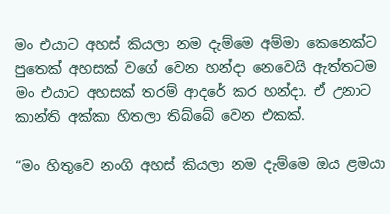මං එයාට අහස් කියලා නම දැම්මෙ අම්මා කෙනෙක්ට පුතෙක් අහසක් වගේ වෙන හන්දා නෙවෙයි ඇත්තටම මං එයාට අහසක් තරම් ආදරේ කර හන්දා. ඒ උනාට කාන්ති අක්කා හිතලා තිබ්බේ වෙන එකක්.

“මං හිතුවෙ නංගි අහස් කියලා නම දැම්මෙ ඔය ළමයා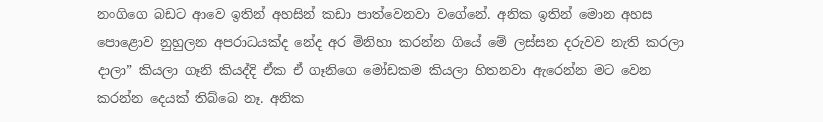නංගිගෙ බඩට ආවෙ ඉතින් අහසින් කඩා පාත්වෙනවා වගේනේ. අනික ඉතින් මොන අහස පොළොව නුහුලන අපරාධයක්ද නේද අර මිනිහා කරන්න ගියේ මේ ලස්සන දරුවව නැති කරලා දාලා” කියලා ගෑනි කියද්දි ඒක ඒ ගෑනිගෙ මෝඩකම කියලා හිතනවා ඇරෙන්න මට වෙන කරන්න දෙයක් තිබ්බෙ නෑ. අනික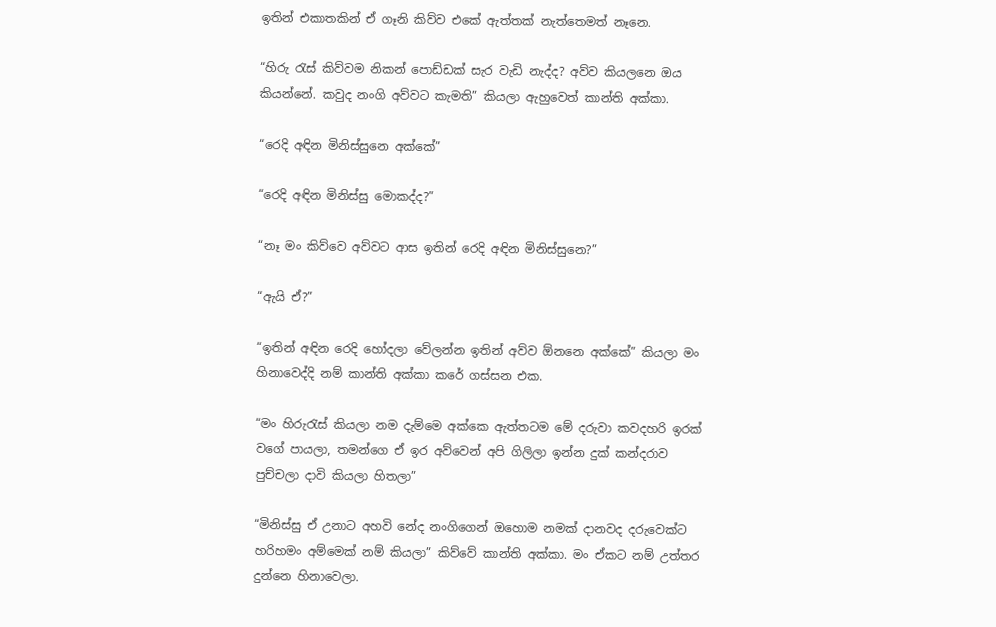ඉතින් එකාතකින් ඒ ගෑනි කිව්ව එකේ ඇත්තක් නැත්තෙමත් නෑනෙ.

“හිරු රැස් කිව්වම නිකන් පොඩ්ඩක් සැර වැඩි නැද්ද? අව්ව කියලනෙ ඔය කියන්නේ. කවුද නංගි අව්වට කැමති” කියලා ඇහුවෙත් කාන්ති අක්කා.

“රෙදි අඳින මිනිස්සුනෙ අක්කේ”

“රෙදි අඳින මිනිස්සු මොකද්ද?”

“නෑ මං කිව්වෙ අව්වට ආස ඉතින් රෙදි අඳින මිනිස්සුනෙ?”

“ඇයි ඒ?”

“ඉතින් අඳින රෙදි හෝදලා වේලන්න ඉතින් අව්ව ඕනනෙ අක්කේ” කියලා මං හිනාවෙද්දි නම් කාන්ති අක්කා කරේ ගස්සන එක.

“මං හිරුරැස් කියලා නම දැම්මෙ අක්කෙ ඇත්තටම මේ දරුවා කවදහරි ඉරක් වගේ පායලා, තමන්ගෙ ඒ ඉර අව්වෙන් අපි ගිලිලා ඉන්න දුක් කන්දරාව පුච්චලා දාවි කියලා හිතලා”

“මිනිස්සු ඒ උනාට අහවි නේද නංගිගෙන් ඔහොම නමක් දානවද දරුවෙක්ට හරිහමං අම්මෙක් නම් කියලා” කිව්වේ කාන්ති අක්කා. මං ඒකට නම් උත්තර දුන්නෙ හිනාවෙලා.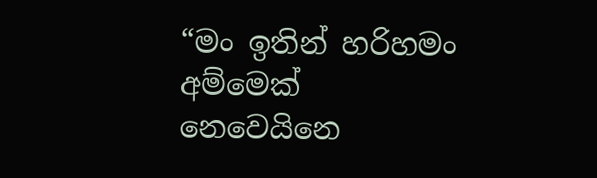“මං ඉතින් හරිහමං අම්මෙක් නෙවෙයිනෙ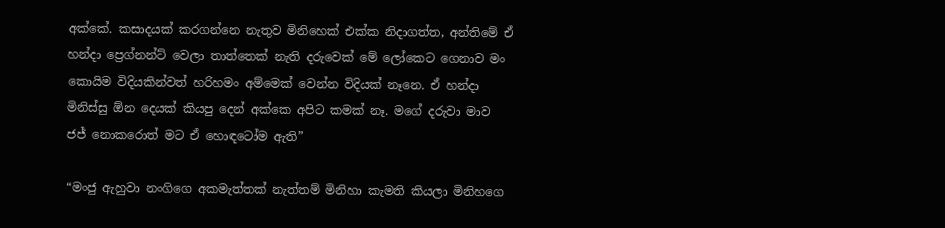අක්කේ. කසාදයක් කරගන්නෙ නැතුව මිනිහෙක් එක්ක නිදාගත්ත, අන්තිමේ ඒ හන්දා ප්‍රෙග්නන්ට් වෙලා තාත්තෙක් නැති දරුවෙක් මේ ලෝකෙට ගෙනාව මං කොයිම විදියකින්වත් හරිහමං අම්මෙක් වෙන්න විදියක් නෑනෙ. ඒ හන්දා මිනිස්සු ඕන දෙයක් කියපු දෙන් අක්කෙ අපිට කමක් නෑ. මගේ දරුවා මාව ජජ් නොකරොත් මට ඒ හොඳටෝම ඇති”

“මංජු ඇහුවා නංගිගෙ අකමැත්තක් නැත්තම් මිනිහා කැමති කියලා මිනිහගෙ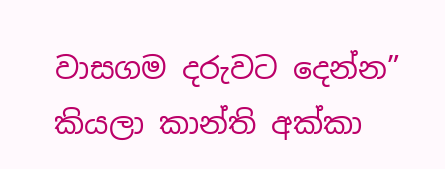වාසගම දරුවට දෙන්න” කියලා කාන්ති අක්කා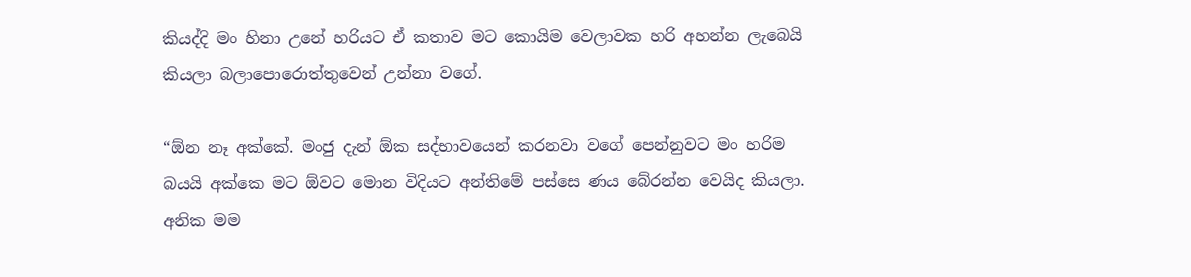කියද්දි මං හිනා උනේ හරියට ඒ කතාව මට කොයිම වෙලාවක හරි අහන්න ලැබෙයි කියලා බලාපොරොත්තුවෙන් උන්නා වගේ.

“ඕන නෑ අක්කේ. මංජු දැන් ඕක සද්භාවයෙන් කරනවා වගේ පෙන්නුවට මං හරිම බයයි අක්කෙ මට ඕවට මොන විදියට අන්තිමේ පස්සෙ ණය බේරන්න වෙයිද කියලා. අනික මම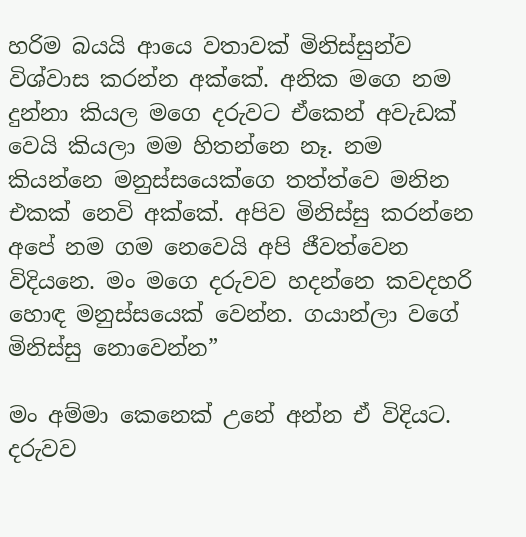හරිම බයයි ආයෙ වතාවක් මිනිස්සුන්ව විශ්වාස කරන්න අක්කේ. අනික මගෙ නම දුන්නා කියල මගෙ දරුවට ඒකෙන් අවැඩක් වෙයි කියලා මම හිතන්නෙ නෑ. නම කියන්නෙ මනුස්සයෙක්ගෙ තත්ත්වෙ මනින එකක් නෙවි අක්කේ. අපිව මිනිස්සු කරන්නෙ අපේ නම ගම නෙවෙයි අපි ජීවත්වෙන විදියනෙ. මං මගෙ දරුවව හදන්නෙ කවදහරි හොඳ මනුස්සයෙක් වෙන්න. ගයාන්ලා වගේ මිනිස්සු නොවෙන්න”

මං අම්මා කෙනෙක් උනේ අන්න ඒ විදියට. දරුවව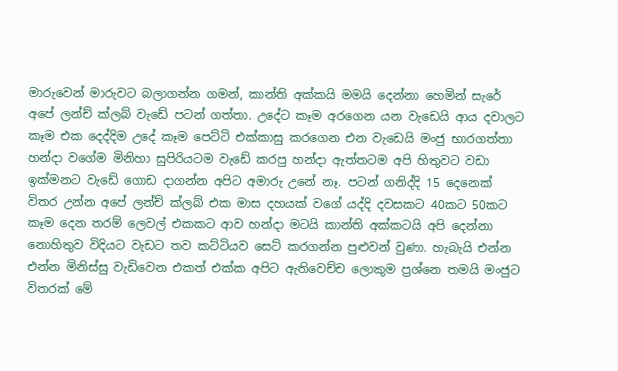මාරුවෙන් මාරුවට බලාගන්න ගමන්, කාන්ති අක්කයි මමයි දෙන්නා හෙමින් සැරේ අපේ ලන්ච් ක්ලබ් වැඩේ පටන් ගත්තා. උදේට කෑම අරගෙන යන වැඩෙයි ආය දවාලට කෑම එක දෙද්දිම උදේ කෑම පෙට්ටි එක්කාසු කරගෙන එන වැඩෙයි මංජු භාරගත්තා හන්දා වගේම මිනිහා සුපිරියටම වැඩේ කරපු හන්දා ඇත්තටම අපි හිතුවට වඩා ඉක්මනට වැඩේ ගොඩ දාගන්න අපිට අමාරු උනේ නෑ. පටන් ගනිද්දි 15 දෙනෙක් විතර උන්න අපේ ලන්ච් ක්ලබ් එක මාස දහයක් වගේ යද්දි දවසකට 40කට 50කට කෑම දෙන තරම් ලෙවල් එකකට ආව හන්දා මටයි කාන්ති අක්කටයි අපි දෙන්නා නොහිතුව විදියට වැඩට තව කට්ටියව සෙට් කරගන්න පුළුවන් වුණා. හැබැයි එන්න එන්න මිනිස්සු වැඩිවෙන එකත් එක්ක අපිට ඇතිවෙච්ච ලොකුම ප්‍රශ්නෙ තමයි මංජුට විතරක් මේ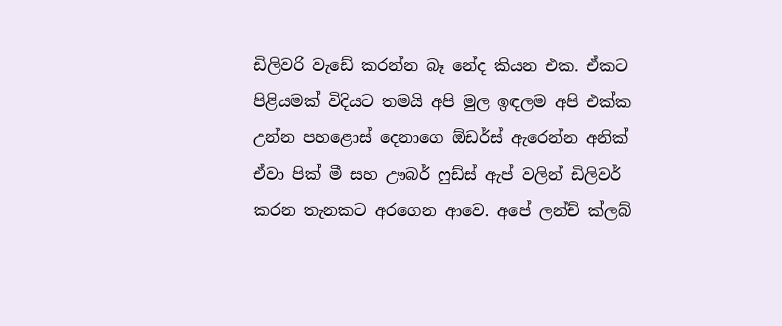ඩිලිවරි වැඩේ කරන්න බෑ නේද කියන එක. ඒකට පිළියමක් විදියට තමයි අපි මුල ඉඳලම අපි එක්ක උන්න පහළොස් දෙනාගෙ ඕඩර්ස් ඇරෙන්න අනික් ඒවා පික් මී සහ ඌබර් ෆුඩ්ස් ඇප් වලින් ඩිලිවර් කරන තැනකට අරගෙන ආවෙ. අපේ ලන්ච් ක්ලබ්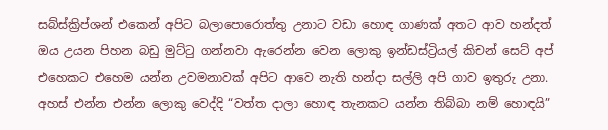සබ්ස්ක්‍රිප්ශන් එකෙන් අපිට බලාපොරොත්තු උනාට වඩා හොඳ ගාණක් අතට ආව හන්දත් ඔය උයන පිහන බඩු මුට්ටු ගන්නවා ඇරෙන්න වෙන ලොකු ඉන්ඩස්ට්‍රියල් කිචන් සෙට් අප් එහෙකට එහෙම යන්න උවමනාවක් අපිට ආවෙ නැති හන්දා සල්ලි අපි ගාව ඉතුරු උනා. අහස් එන්න එන්න ලොකු වෙද්දි “වත්ත දාලා හොඳ තැනකට යන්න තිබ්බා නම් හොඳයි”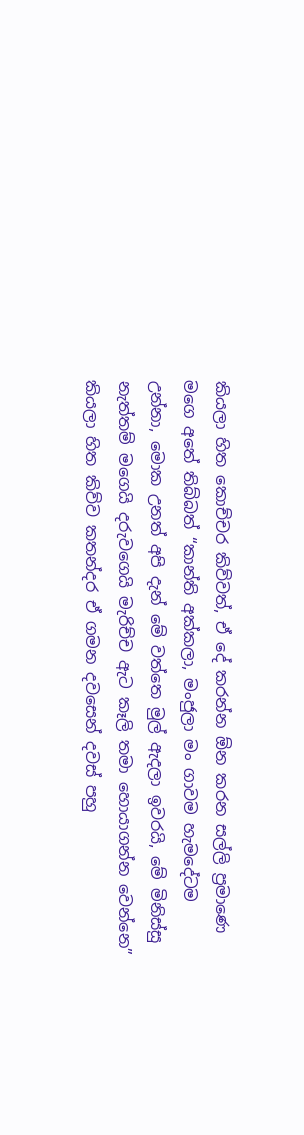කියලා හිත කොච්චර කිව්වත්, ඒ දේ කරන්න ඕන කරන සල්ලි ප්‍රමාණෙ මගෙ අතේ තිබ්බත් “කාන්ති අක්කලා, මංජුලා මං ගාවම හැමදේටම උන්නා, මොක උනත් අපි දැන් මේ වත්තෙ මුල් ඇදලා ඉවරයි, මේ මිනිස්සු නැත්තම් මගෙයි දරුවගෙයි මැරිච්ච ඇට කෑලි තමා හොයාගන්න වෙන්නෙ” කියලා හිත කිව්ව කතන්දර ඒ ගමන දවසෙන් දවස් පහු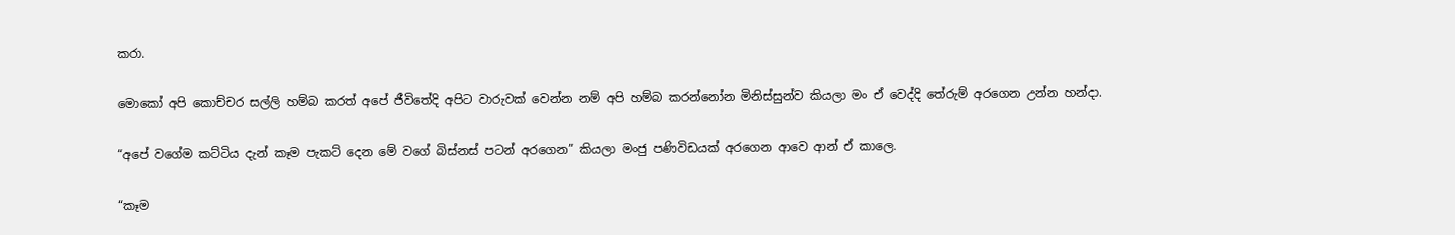කරා.

මොකෝ අපි කොච්චර සල්ලි හම්බ කරත් අපේ ජීවිතේදි අපිට වාරුවක් වෙන්න නම් අපි හම්බ කරන්නෝන මිනිස්සුන්ව කියලා මං ඒ වෙද්දි තේරුම් අරගෙන උන්න හන්දා.

“අපේ වගේම කට්ටිය දැන් කෑම පැකට් දෙන මේ වගේ බිස්නස් පටන් අරගෙන” කියලා මංජු පණිවිඩයක් අරගෙන ආවෙ ආන් ඒ කාලෙ.

“කෑම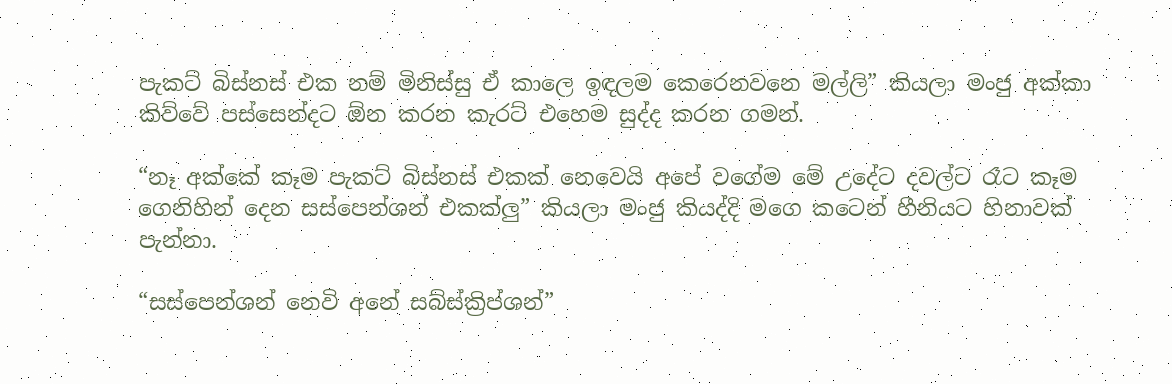පැකට් බිස්නස් එක නම් මිනිස්සු ඒ කාලෙ ඉඳලම කෙරෙනවනෙ මල්ලි” කියලා මංජු අක්කා කිව්වේ පස්සෙන්දට ඕන කරන කැරට් එහෙම සුද්ද කරන ගමන්.

“නෑ අක්කේ කෑම පැකට් බිස්නස් එකක් නෙවෙයි අපේ වගේම මේ උදේට දවල්ට රෑට කෑම ගෙනිහින් දෙන සස්පෙන්ශන් එකක්ලු” කියලා මංජු කියද්දි මගෙ කටෙන් හීනියට හිනාවක් පැන්නා.

“සස්පෙන්ශන් නෙවි අනේ සබ්ස්ක්‍රිප්ශන්”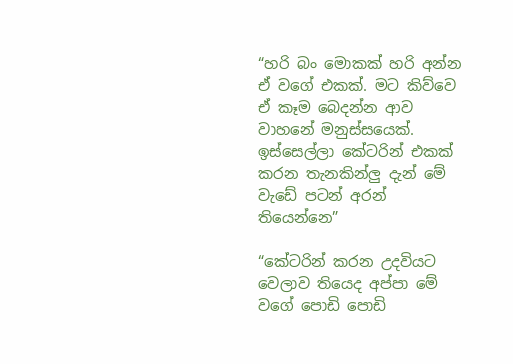“හරි බං මොකක් හරි අන්න ඒ වගේ එකක්. මට කිව්වෙ ඒ කෑම බෙදන්න ආව වාහනේ මනුස්සයෙක්. ඉස්සෙල්ලා කේටරින් එකක් කරන තැනකින්ලු දැන් මේ වැඩේ පටන් අරන් තියෙන්නෙ”

“කේටරින් කරන උදවියට වෙලාව තියෙද අප්පා මේ වගේ පොඩි පොඩි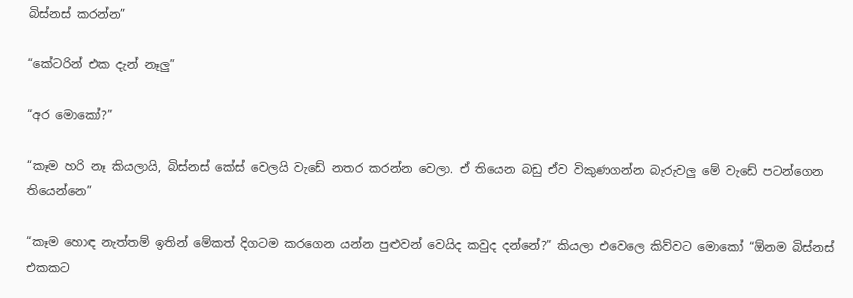බිස්නස් කරන්න”

“කේටරින් එක දැන් නෑලු”

“අර මොකෝ?”

“කෑම හරි නෑ කියලායි, බිස්නස් කේස් වෙලයි වැඩේ නතර කරන්න වෙලා. ඒ තියෙන බඩු ඒව විකුණගන්න බැරුවලු මේ වැඩේ පටන්ගෙන තියෙන්නෙ”

“කෑම හොඳ නැත්තම් ඉතින් මේකත් දිගටම කරගෙන යන්න පුළුවන් වෙයිද කවුද දන්නේ?” කියලා එවෙලෙ කිව්වට මොකෝ “ඕනම බිස්නස් එකකට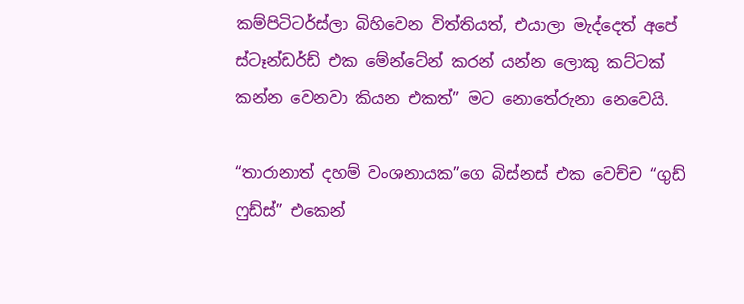කම්පිටිටර්ස්ලා බිහිවෙන විත්තියත්, එයාලා මැද්දෙත් අපේ ස්ටෑන්ඩර්ඩ් එක මේන්ටේන් කරන් යන්න ලොකු කට්ටක් කන්න වෙනවා කියන එකත්” මට නොතේරුනා නෙවෙයි.

“තාරානාත් දහම් වංශනායක”ගෙ බිස්නස් එක වෙච්ච “ගුඩ් ෆුඩ්ස්” එකෙන්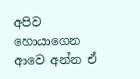අපිව හොයාගෙන ආවෙ අන්න ඒ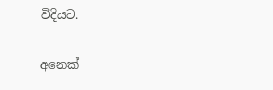විදියට.

අනෙක්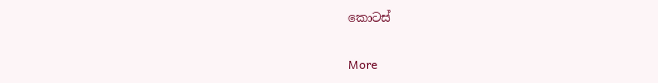කොටස්

More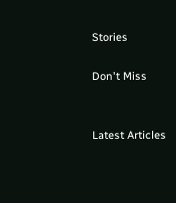Stories

Don't Miss


Latest Articles